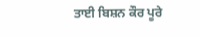ਤਾਈ ਬਿਸ਼ਨ ਕੌਰ ਪੂਰੇ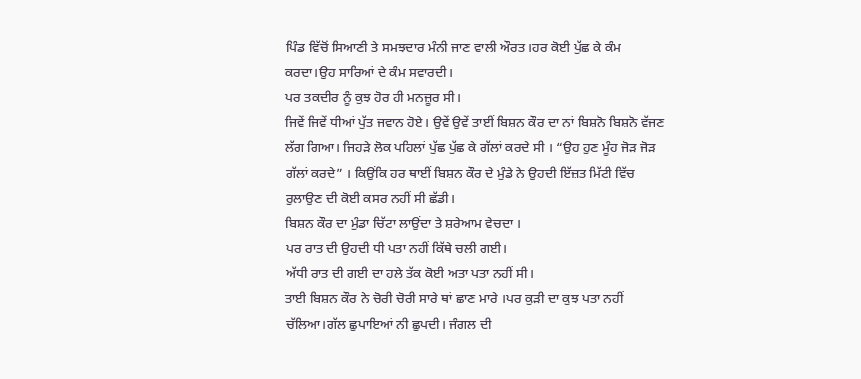ਪਿੰਡ ਵਿੱਚੋਂ ਸਿਆਣੀ ਤੇ ਸਮਝਦਾਰ ਮੰਨੀ ਜਾਣ ਵਾਲੀ ਔਰਤ।ਹਰ ਕੋਈ ਪੁੱਛ ਕੇ ਕੰਮ ਕਰਦਾ।ਉਹ ਸਾਰਿਆਂ ਦੇ ਕੰਮ ਸਵਾਰਦੀ।
ਪਰ ਤਕਦੀਰ ਨੂੰ ਕੁਝ ਹੋਰ ਹੀ ਮਨਜ਼ੂਰ ਸੀ।
ਜਿਵੇਂ ਜਿਵੇਂ ਧੀਆਂ ਪੁੱਤ ਜਵਾਨ ਹੋਏ। ਉਵੇਂ ਉਵੇਂ ਤਾਈਂ ਬਿਸ਼ਨ ਕੌਰ ਦਾ ਨਾਂ ਬਿਸ਼ਨੋ ਬਿਸ਼ਨੋ ਵੱਜਣ ਲੱਗ ਗਿਆ। ਜਿਹੜੇ ਲੋਕ ਪਹਿਲਾਂ ਪੁੱਛ ਪੁੱਛ ਕੇ ਗੱਲਾਂ ਕਰਦੇ ਸੀ । “ਉਹ ਹੁਣ ਮੂੰਹ ਜੋੜ ਜੋੜ ਗੱਲਾਂ ਕਰਦੇ” । ਕਿਉਂਕਿ ਹਰ ਥਾਈਂ ਬਿਸ਼ਨ ਕੌਰ ਦੇ ਮੁੰਡੇ ਨੇ ਉਹਦੀ ਇੱਜ਼ਤ ਮਿੱਟੀ ਵਿੱਚ ਰੁਲਾਉਣ ਦੀ ਕੋਈ ਕਸਰ ਨਹੀਂ ਸੀ ਛੱਡੀ।
ਬਿਸ਼ਨ ਕੌਰ ਦਾ ਮੁੰਡਾ ਚਿੱਟਾ ਲਾਉਂਦਾ ਤੇ ਸ਼ਰੇਆਮ ਵੇਚਦਾ ।
ਪਰ ਰਾਤ ਦੀ ਉਹਦੀ ਧੀ ਪਤਾ ਨਹੀਂ ਕਿੱਥੇ ਚਲੀ ਗਈ।
ਅੱਧੀ ਰਾਤ ਦੀ ਗਈ ਦਾ ਹਲੇ ਤੱਕ ਕੋਈ ਅਤਾ ਪਤਾ ਨਹੀਂ ਸੀ।
ਤਾਈ ਬਿਸ਼ਨ ਕੌਰ ਨੇ ਚੋਰੀ ਚੋਰੀ ਸਾਰੇ ਥਾਂ ਛਾਣ ਮਾਰੇ ।ਪਰ ਕੁੜੀ ਦਾ ਕੁਝ ਪਤਾ ਨਹੀਂ ਚੱਲਿਆ।ਗੱਲ ਛੁਪਾਇਆਂ ਨੀ ਛੁਪਦੀ। ਜੰਗਲ ਦੀ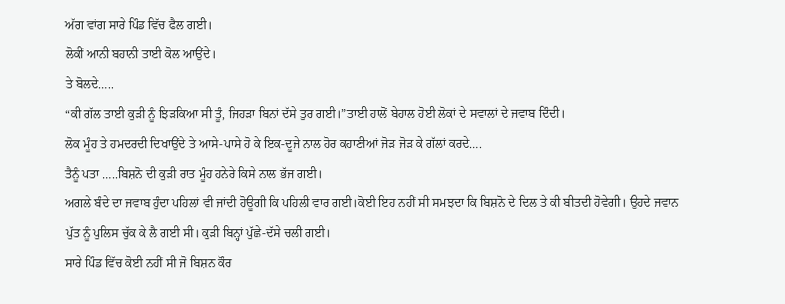ਅੱਗ ਵਾਂਗ ਸਾਰੇ ਪਿੰਡ ਵਿੱਚ ਫੈਲ ਗਈ।
ਲੋਕੀਂ ਆਨੀ ਬਹਾਨੀ ਤਾਈ ਕੋਲ ਆਉਂਦੇ।
ਤੇ ਬੋਲਦੇ…..
“ਕੀ ਗੱਲ ਤਾਈ ਕੁੜੀ ਨੂੰ ਝਿੜਕਿਆ ਸੀ ਤੂੰ, ਜਿਹੜਾ ਬਿਨਾਂ ਦੱਸੇ ਤੁਰ ਗਈ।”ਤਾਈ ਹਾਲੋਂ ਬੇਹਾਲ ਹੋਈ ਲੋਕਾਂ ਦੇ ਸਵਾਲਾਂ ਦੇ ਜਵਾਬ ਦਿੰਦੀ।
ਲੋਕ ਮੂੰਹ ਤੇ ਹਮਦਰਦੀ ਦਿਖਾਉਂਦੇ ਤੇ ਆਸੇ-ਪਾਸੇ ਹੋ ਕੇ ਇਕ-ਦੂਜੇ ਨਾਲ ਹੋਰ ਕਹਾਣੀਆਂ ਜੋੜ ਜੋੜ ਕੇ ਗੱਲਾਂ ਕਰਦੇ….
ਤੈਨੂੰ ਪਤਾ …..ਬਿਸ਼ਨੋ ਦੀ ਕੁੜੀ ਰਾਤ ਮੂੰਹ ਹਨੇਰੇ ਕਿਸੇ ਨਾਲ ਭੱਜ ਗਈ।
ਅਗਲੇ ਬੰਦੇ ਦਾ ਜਵਾਬ ਹੁੰਦਾ ਪਹਿਲਾਂ ਵੀ ਜਾਂਦੀ ਹੋਊਗੀ ਕਿ ਪਹਿਲੀ ਵਾਰ ਗਈ।ਕੋਈ ਇਹ ਨਹੀਂ ਸੀ ਸਮਝਦਾ ਕਿ ਬਿਸ਼ਨੋ ਦੇ ਦਿਲ ਤੇ ਕੀ ਬੀਤਦੀ ਹੋਵੇਗੀ। ਉਹਦੇ ਜਵਾਨ ਪੁੱਤ ਨੂੰ ਪੁਲਿਸ ਚੁੱਕ ਕੇ ਲੈ ਗਈ ਸੀ। ਕੁੜੀ ਬਿਨ੍ਹਾਂ ਪੁੱਛੇ-ਦੱਸੇ ਚਲੀ ਗਈ।
ਸਾਰੇ ਪਿੰਡ ਵਿੱਚ ਕੋਈ ਨਹੀਂ ਸੀ ਜੋ ਬਿਸ਼ਨ ਕੌਰ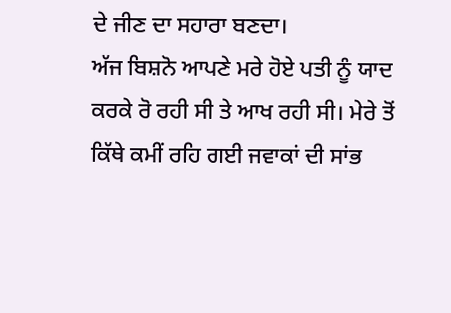ਦੇ ਜੀਣ ਦਾ ਸਹਾਰਾ ਬਣਦਾ।
ਅੱਜ ਬਿਸ਼ਨੋ ਆਪਣੇ ਮਰੇ ਹੋਏ ਪਤੀ ਨੂੰ ਯਾਦ ਕਰਕੇ ਰੋ ਰਹੀ ਸੀ ਤੇ ਆਖ ਰਹੀ ਸੀ। ਮੇਰੇ ਤੋਂ ਕਿੱਥੇ ਕਮੀਂ ਰਹਿ ਗਈ ਜਵਾਕਾਂ ਦੀ ਸਾਂਭ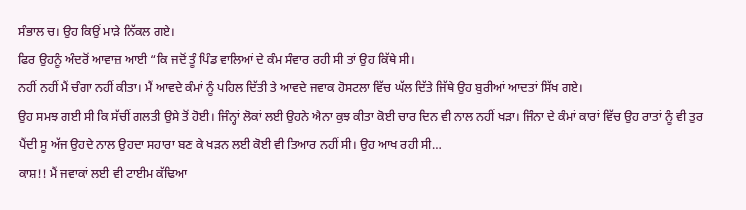ਸੰਭਾਲ ਚ। ਉਹ ਕਿਉਂ ਮਾੜੇ ਨਿੱਕਲ ਗਏ।
ਫਿਰ ਉਹਨੂੰ ਅੰਦਰੋਂ ਆਵਾਜ਼ ਆਈ “ਕਿ ਜਦੋਂ ਤੂੰ ਪਿੰਡ ਵਾਲਿਆਂ ਦੇ ਕੰਮ ਸੰਵਾਰ ਰਹੀ ਸੀ ਤਾਂ ਉਹ ਕਿੱਥੇ ਸੀ।
ਨਹੀਂ ਨਹੀਂ ਮੈਂ ਚੰਗਾ ਨਹੀਂ ਕੀਤਾ। ਮੈਂ ਆਵਦੇ ਕੰਮਾਂ ਨੂੰ ਪਹਿਲ ਦਿੱਤੀ ਤੇ ਆਵਦੇ ਜਵਾਕ ਹੋਸਟਲਾ ਵਿੱਚ ਘੱਲ ਦਿੱਤੇ ਜਿੱਥੇ ਉਹ ਬੁਰੀਆਂ ਆਦਤਾਂ ਸਿੱਖ ਗਏ।
ਉਹ ਸਮਝ ਗਈ ਸੀ ਕਿ ਸੱਚੀਂ ਗਲਤੀ ਉਸੇ ਤੋਂ ਹੋਈ। ਜਿੰਨ੍ਹਾਂ ਲੋਕਾਂ ਲਈ ਉਹਨੇ ਐਨਾ ਕੁਝ ਕੀਤਾ ਕੋਈ ਚਾਰ ਦਿਨ ਵੀ ਨਾਲ ਨਹੀਂ ਖੜਾ। ਜਿੰਨਾ ਦੇ ਕੰਮਾਂ ਕਾਰਾਂ ਵਿੱਚ ਉਹ ਰਾਤਾਂ ਨੂੰ ਵੀ ਤੁਰ ਪੈਂਦੀ ਸੂ ਅੱਜ ਉਹਦੇ ਨਾਲ ਉਹਦਾ ਸਹਾਰਾ ਬਣ ਕੇ ਖੜਨ ਲਈ ਕੋਈ ਵੀ ਤਿਆਰ ਨਹੀਂ ਸੀ। ਉਹ ਆਖ ਰਹੀ ਸੀ…
ਕਾਸ਼!! ਮੈਂ ਜਵਾਕਾਂ ਲਈ ਵੀ ਟਾਈਮ ਕੱਢਿਆ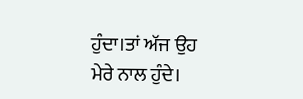ਹੁੰਦਾ।ਤਾਂ ਅੱਜ ਉਹ ਮੇਰੇ ਨਾਲ ਹੁੰਦੇ।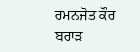ਰਮਨਜੋਤ ਕੌਰ ਬਰਾੜ